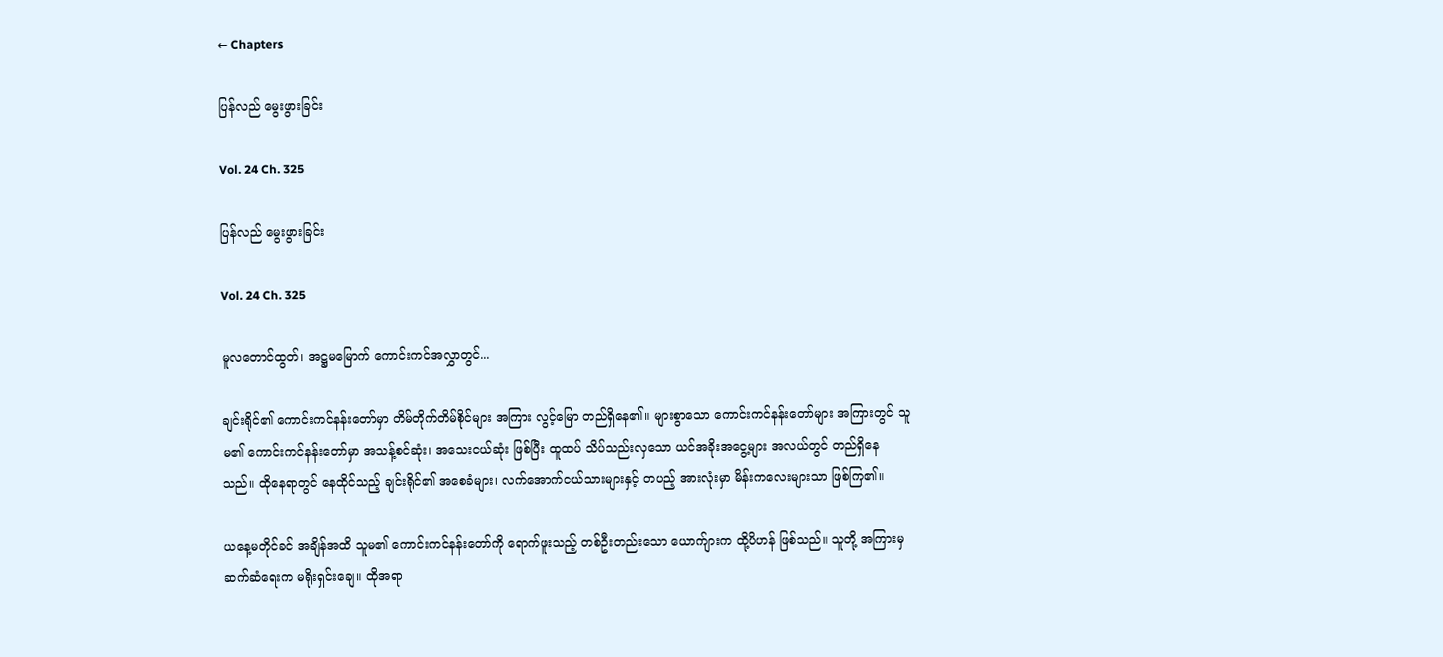← Chapters

ပြန်လည် မွေးဖွားခြင်း

Vol. 24 Ch. 325

ပြန်လည် မွေးဖွားခြင်း

Vol. 24 Ch. 325

မူလတောင်ထွတ်၊ အဋ္ဌမမြောက် ကောင်းကင်အလွှာတွင်...

ချင်းရိုင်၏ ကောင်းကင်နန်းတော်မှာ တိမ်တိုက်တိမ်စိုင်များ အကြား လွင့်မြော တည်ရှိနေ၏။ များစွာသော ကောင်းကင်နန်းတော်များ အကြားတွင် သူမ၏ ကောင်းကင်နန်းတော်မှာ အသန့်စင်ဆုံး၊ အသေးငယ်ဆုံး ဖြစ်ပြီး ထူထပ် သိပ်သည်းလှသော ယင်အခိုးအငွေ့များ အလယ်တွင် တည်ရှိနေသည်။ ထိုနေရာတွင် နေထိုင်သည့် ချင်းရိုင်၏ အစေခံများ၊ လက်အောက်ငယ်သားများနှင့် တပည့် အားလုံးမှာ မိန်းကလေးများသာ ဖြစ်ကြ၏။

ယနေ့မတိုင်ခင် အချိန်အထိ သူမ၏ ကောင်းကင်နန်းတော်ကို ရောက်ဖူးသည့် တစ်ဦးတည်းသော ယောက်ျားက ထို့ပိဟန် ဖြစ်သည်။ သူတို့ အကြားမှ ဆက်ဆံရေးက မရိုးရှင်းချေ။ ထိုအရာ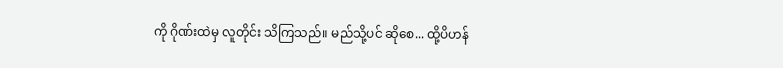ကို ဂိုဏ်းထဲမှ လူတိုင်း သိကြသည်။ မည်သို့ပင် ဆိုစေ... ထို့ပိဟန်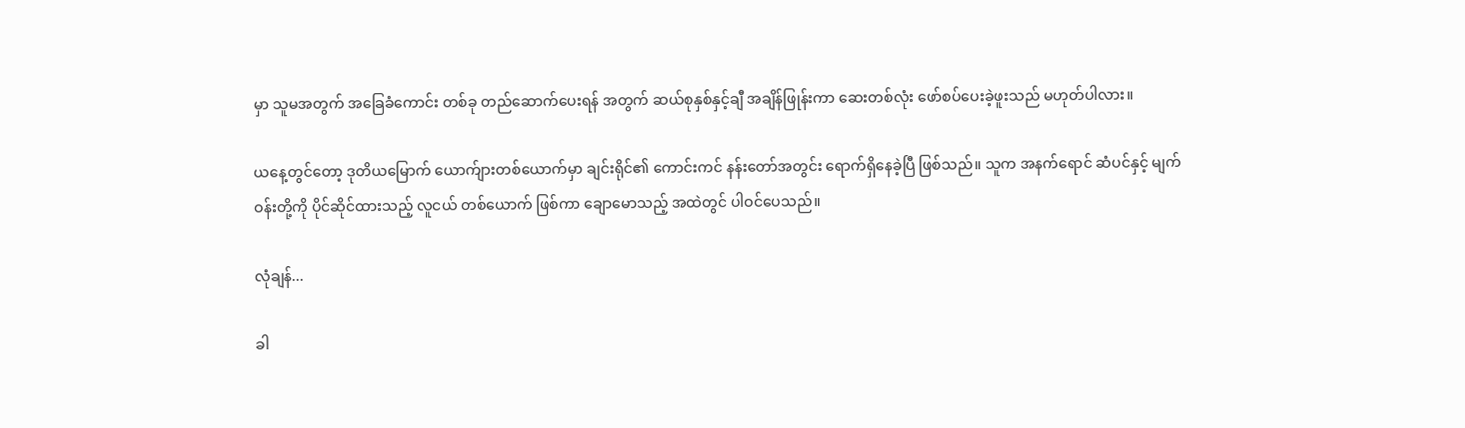မှာ သူမအတွက် အခြေခံကောင်း တစ်ခု တည်ဆောက်ပေးရန် အတွက် ဆယ်စုနှစ်နှင့်ချီ အချိန်ဖြုန်းကာ ဆေးတစ်လုံး ဖော်စပ်ပေးခဲ့ဖူးသည် မဟုတ်ပါလား။

ယနေ့တွင်တော့ ဒုတိယမြောက် ယောက်ျားတစ်ယောက်မှာ ချင်းရိုင်၏ ကောင်းကင် နန်းတော်အတွင်း ရောက်ရှိနေခဲ့ပြီ ဖြစ်သည်။ သူက အနက်ရောင် ဆံပင်နှင့် မျက်ဝန်းတို့ကို ပိုင်ဆိုင်ထားသည့် လူငယ် တစ်ယောက် ဖြစ်ကာ ချော‌မောသည့် အထဲတွင် ပါဝင်ပေသည်။

လုံချန်...

ခါ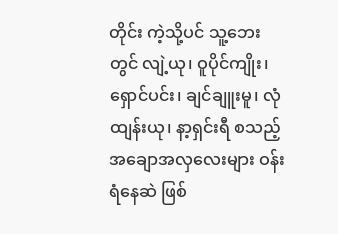တိုင်း ကဲ့သို့ပင် သူ့ဘေးတွင် လျဲ့ယု၊ ဝူပိုင်ကျိုး၊ ရှောင်ပင်း၊ ချင်ချူးမူ၊ လုံထျန်းယု၊ နာ့ရှင်းရီ စသည့် အချောအလှလေးများ ဝန်းရံနေဆဲ ဖြစ်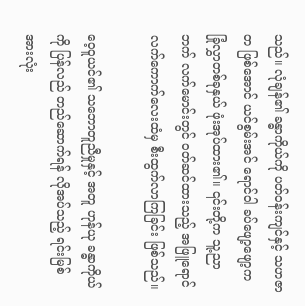သည်။ လုံချန်၏ ခန္ဓာကိုယ်ကို ပတ်ဝန်းကျင်နှင့် သဟဇာတ ဖြစ်အောင် ယင်စွမ်းအင် ရောင်ဝါ ခပ်ဖျော့ဖျော့က ခြုံလွှာတစ်ခုနှယ် ဖုံးအုပ်ထား၏။ ၎င်းတို့က သူ့ညာဘက် လက်‌မောင်းတွင် ဝတ်ဆင်ထားသည့် အဖြူရောင် လက်ကောက်လေးထံမှ စီးထွက်လာကြခြင်း ဖြစ်သည်။

ဝေ့ဝူယင်၏ သဘောတူညီမှုနှင့် အတူ ဟုန်ယု ခန္ဓာကိုယ်ကို ပြန်လည် တည်ဆောက်ရန် လိုအပ်သည့် ရင်းမြစ် အားလုံး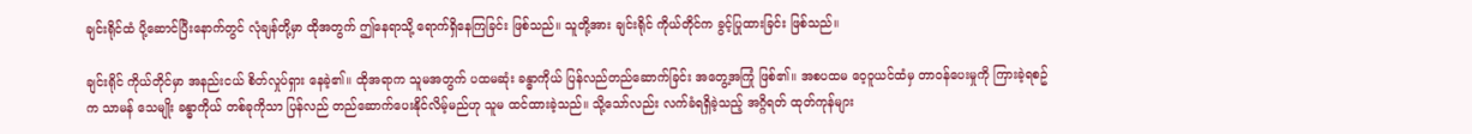ချင်းရိုင်ထံ ပို့ဆောင်ပြီးနောက်တွင် လုံချန်တို့မှာ ထိုအတွက် ဤနေရာသို့ ရောက်ရှိနေကြခြင်း ဖြစ်သည်။ သူတို့အား ချင်းရိုင် ကိုယ်တိုင်က ခွင့်ပြုထားခြင်း ဖြစ်သည်။

ချင်းရိုင် ကိုယ်တိုင်မှာ အနည်းငယ် စိတ်လှုပ်ရှား နေခဲ့၏။ ထိုအရာက သူမအတွက် ပထမဆုံး ခန္ဓာကိုယ် ပြန်လည်တည်ဆောက်ခြင်း အတွေ့အကြုံ ဖြစ်၏။ အစပထမ ဝေ့ဝူယင်ထံမှ တာဝန်ပေးမှုကို ကြားခဲ့ရစဥ်က သာမန် သေမျိုး ခန္ဓာကိုယ် တစ်ခုကိုသာ ပြန်လည် တည်ဆောက်ပေးနိုင်လိမ့်မည်ဟု သူမ ထင်ထားခဲ့သည်။ သို့သော်လည်း လက်ခံရရှိခဲ့သည့် အဂ္ဂိရတ် ထုတ်ကုန်များ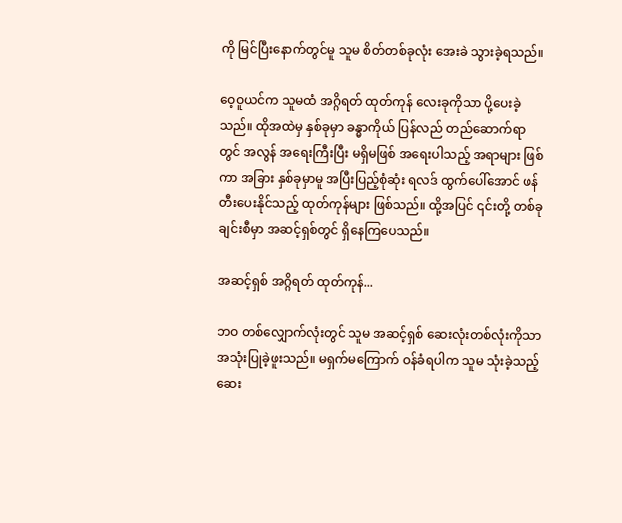ကို မြင်ပြီးနောက်တွင်မူ သူမ စိတ်တစ်ခုလုံး အေးခဲ သွားခဲ့ရသည်။

ဝေ့ဝူယင်က သူမထံ အဂ္ဂိရတ် ထုတ်ကုန် လေးခုကိုသာ ပို့ပေးခဲ့သည်။ ထိုအထဲမှ နှစ်ခုမှာ ခန္ဓာကိုယ် ပြန်လည် တည်ဆောက်ရာတွင် အလွန် အရေးကြီးပြီး မရှိမဖြစ် အ‌ရေးပါသည့် အရာများ ဖြစ်ကာ အခြား နှစ်ခုမှာမူ အပြီးပြည့်စုံဆုံး ရလဒ် ထွက်ပေါ်အောင် ဖန်တီးပေးနိုင်သည့် ထုတ်ကုန်များ ဖြစ်သည်။ ထို့အပြင် ၎င်းတို့ တစ်ခုချင်းစီမှာ အဆင့်ရှစ်တွင် ရှိနေကြပေသည်။

အဆင့်ရှစ် အဂ္ဂိရတ် ထုတ်ကုန်...

ဘဝ တစ်လျှောက်လုံးတွင် သူမ အဆင့်ရှစ် ဆေးလုံးတစ်လုံးကိုသာ အသုံးပြုခဲ့ဖူးသည်။ မရှက်မကြောက် ဝန်ခံရပါက သူမ သုံးခဲ့သည့် ဆေး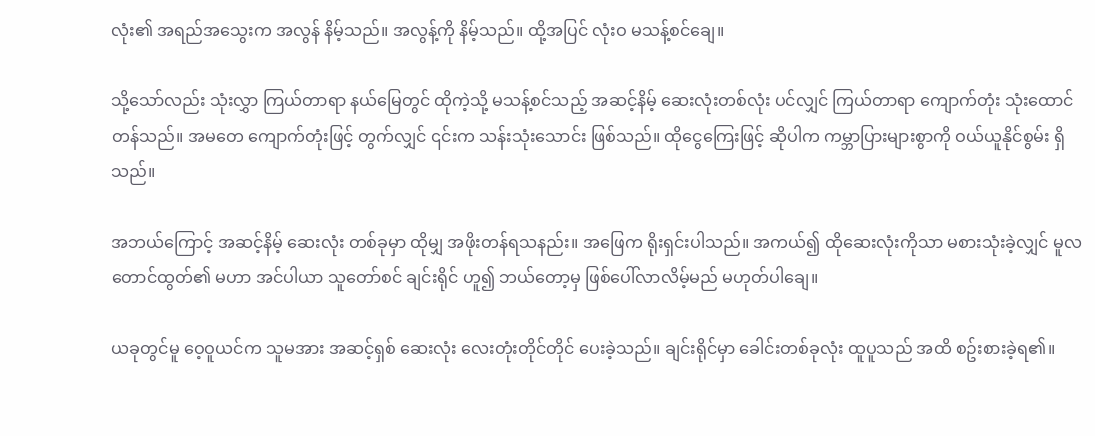လုံး၏ အရည်အသွေးက အလွန် နိမ့်သည်။ အလွန့်ကို နိမ့်သည်။ ထို့အပြင် လုံးဝ မသန့်စင်ချေ။

သို့သော်လည်း သုံးလွှာ ကြယ်တာရာ နယ်မြေတွင် ထိုကဲ့သို့ မသန့်စင်သည့် အဆင့်နိမ့် ဆေးလုံးတစ်လုံး ပင်လျှင် ကြယ်တာရာ ကျောက်တုံး သုံးထောင်တန်သည်။ အမတေ ကျောက်တုံးဖြင့် တွက်လျှင် ၎င်းက သန်းသုံးသောင်း ဖြစ်သည်။ ထိုငွေကြေးဖြင့် ဆိုပါက ကမ္ဘာပြားများစွာကို ဝယ်ယူနိုင်စွမ်း ရှိသည်။

အဘယ်ကြောင့် အဆင့်နိမ့် ဆေးလုံး တစ်ခုမှာ ထိုမျှ အဖိုးတန်ရသနည်း။ အဖြေက ရိုးရှင်းပါသည်။ အကယ်၍ ထိုဆေးလုံးကိုသာ မစားသုံးခဲ့လျှင် မူလ တောင်ထွတ်၏ မဟာ အင်ပါယာ သူတော်စင် ချင်းရိုင် ဟူ၍ ဘယ်တော့မှ ဖြစ်ပေါ်လာလိမ့်မည် မဟုတ်ပါချေ။

ယခုတွင်မူ ဝေ့ဝူယင်က သူမအား အဆင့်ရှစ် ဆေးလုံး လေးတုံးတိုင်တိုင် ပေးခဲ့သည်။ ချင်းရိုင်မှာ ခေါင်းတစ်ခုလုံး ထူပူသည် အထိ စဥ်းစားခဲ့ရ၏။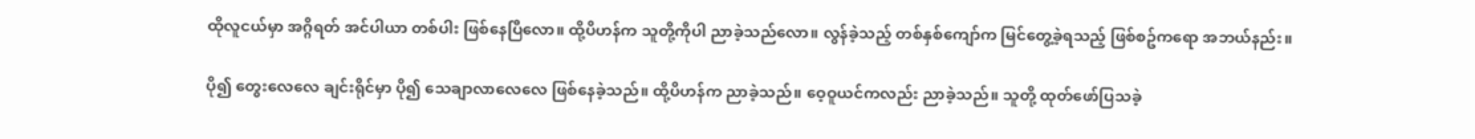ထိုလူငယ်မှာ အဂ္ဂိရတ် အင်ပါယာ တစ်ပါး ဖြစ်နေပြီလော။ ထို့ပိဟန်က သူတို့ကိုပါ ညာခဲ့သည်လော။ လွန်ခဲ့သည့် တစ်နှစ်ကျော်က မြင်တွေ့ခဲ့ရသည့် ဖြစ်စဥ်ကရော အဘယ်နည်း။

ပို၍ တွေးလေလေ ချင်းရိုင်မှာ ပို၍ သေချာလာလေလေ ဖြစ်နေခဲ့သည်။ ထို့ပိဟန်က ညာခဲ့သည်။ ဝေ့ဝူယင်ကလည်း ညာခဲ့သည်။ သူတို့ ထုတ်ဖော်ပြသခဲ့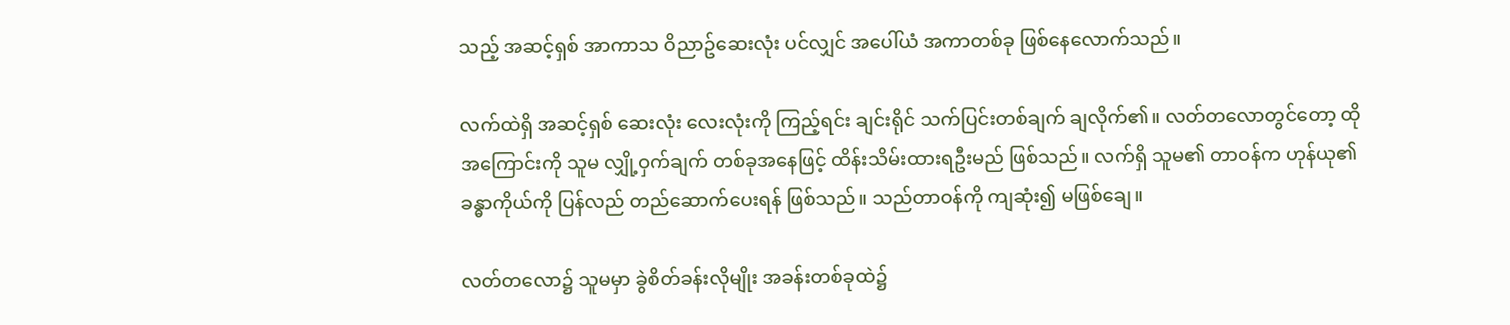သည့် အဆင့်ရှစ် အာကာသ ဝိညာဥ်ဆေးလုံး ပင်လျှင် အပေါ်ယံ အကာတစ်ခု ဖြစ်နေလောက်သည်။

လက်ထဲရှိ အဆင့်ရှစ် ဆေးလုံး လေးလုံးကို ကြည့်ရင်း ချင်းရိုင် သက်ပြင်းတစ်ချက် ချလိုက်၏။ လတ်တလောတွင်တော့ ထိုအကြောင်းကို သူမ လျှို့ဝှက်ချက် တစ်ခုအနေဖြင့် ထိန်းသိမ်းထားရဦးမည် ဖြစ်သည်။ လက်ရှိ သူမ၏ တာဝန်က ဟုန်ယု၏ ခန္ဓာကိုယ်ကို ပြန်လည် တည်ဆောက်ပေးရန် ဖြစ်သည်။ သည်တာဝန်ကို ကျဆုံး၍ မဖြစ်ချေ။

လတ်တလော၌ သူမမှာ ခွဲစိတ်ခန်းလိုမျိုး အခန်းတစ်ခုထဲ၌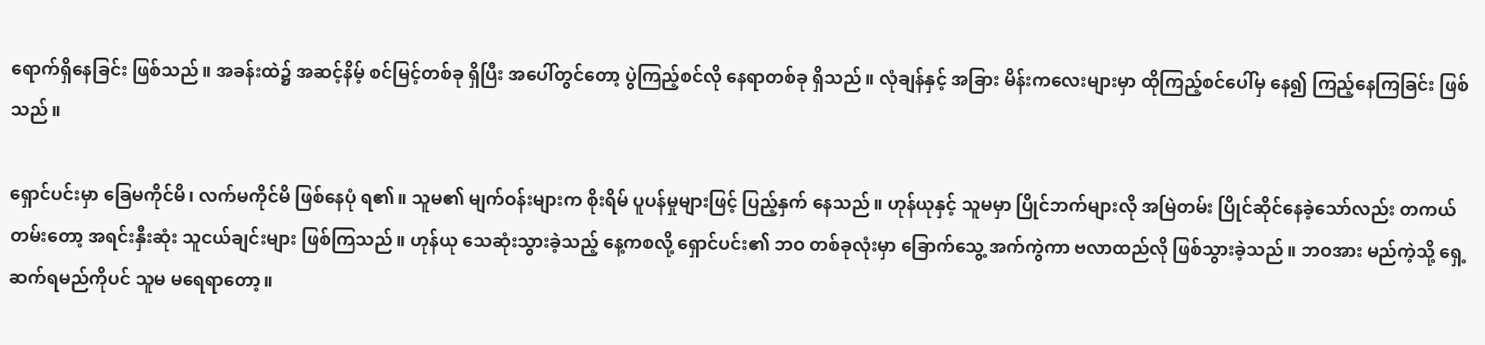ရောက်ရှိနေခြင်း ဖြစ်သည်။ အခန်းထဲ၌ အဆင့်နိမ့် စင်မြင့်တစ်ခု ရှိပြီး အပေါ်တွင်တော့ ပွဲကြည့်စင်လို နေရာတစ်ခု ရှိသည်။ လုံချန်နှင့် အခြား မိန်းကလေးများမှာ ထိုကြည့်စင်ပေါ်မှ နေ၍ ကြည့်နေကြခြင်း ဖြစ်သည်။

ရှောင်ပင်းမှာ ခြေမကိုင်မိ၊ လက်မကိုင်မိ ဖြစ်နေပုံ ရ၏။ သူမ၏ မျက်ဝန်းများက စိုးရိမ် ပူပန်မှုများဖြင့် ပြည့်နှက် နေသည်။ ဟုန်ယုနှင့် သူမမှာ ပြိုင်ဘက်များလို အမြဲတမ်း ပြိုင်ဆိုင်နေခဲ့သော်လည်း တကယ်တမ်းတော့ အရင်းနှီးဆုံး သူငယ်ချင်းများ ဖြစ်ကြသည်။ ဟုန်ယု သေဆုံးသွားခဲ့သည့် နေ့ကစလို့ ရှောင်ပင်း၏ ဘဝ တစ်ခုလုံးမှာ ခြောက်သွေ့ အက်ကွဲကာ ဗလာထည်လို ဖြစ်သွားခဲ့သည်။ ဘဝအား မည်ကဲ့သို့ ရှေ့ဆက်ရမည်ကိုပင် သူမ မရေရာတော့။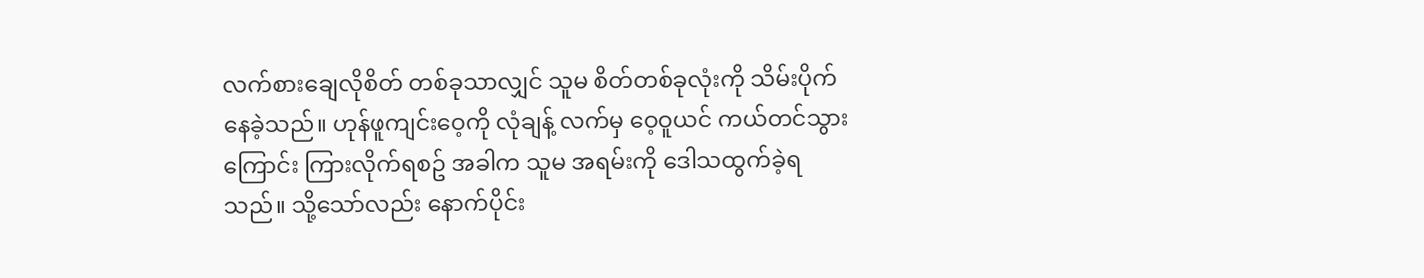လက်စားချေလိုစိတ် တစ်ခုသာလျှင် သူမ စိတ်တစ်ခုလုံးကို သိမ်းပိုက်နေခဲ့သည်။ ဟုန်ဖူကျင်းဝေ့ကို လုံချန့် လက်မှ ဝေ့ဝူယင် ကယ်တင်သွားကြောင်း ကြားလိုက်ရစဥ် အခါက သူမ အရမ်းကို ဒေါသထွက်ခဲ့ရသည်။ သို့သော်လည်း နောက်ပိုင်း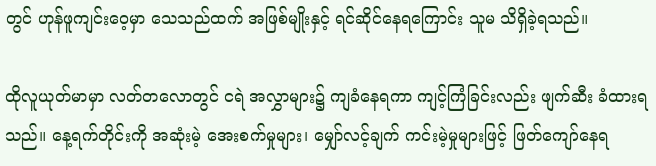တွင် ဟုန်ဖူကျင်းဝေ့မှာ သေသည်ထက် အဖြစ်မျိုးနှင့် ရင်ဆိုင်နေရကြောင်း သူမ သိရှိခဲ့ရသည်။

ထိုလူယုတ်မာမှာ လတ်တလောတွင် ငရဲ အလွှာများ၌ ကျခံနေရကာ ကျင့်ကြံခြင်းလည်း ဖျက်ဆီး ခံထားရသည်။ နေ့ရက်တိုင်းကို အဆုံးမဲ့ အေးစက်မှုများ၊ မျှော်လင့်ချက် ကင်းမဲ့မှုများဖြင့် ဖြတ်ကျော်နေရ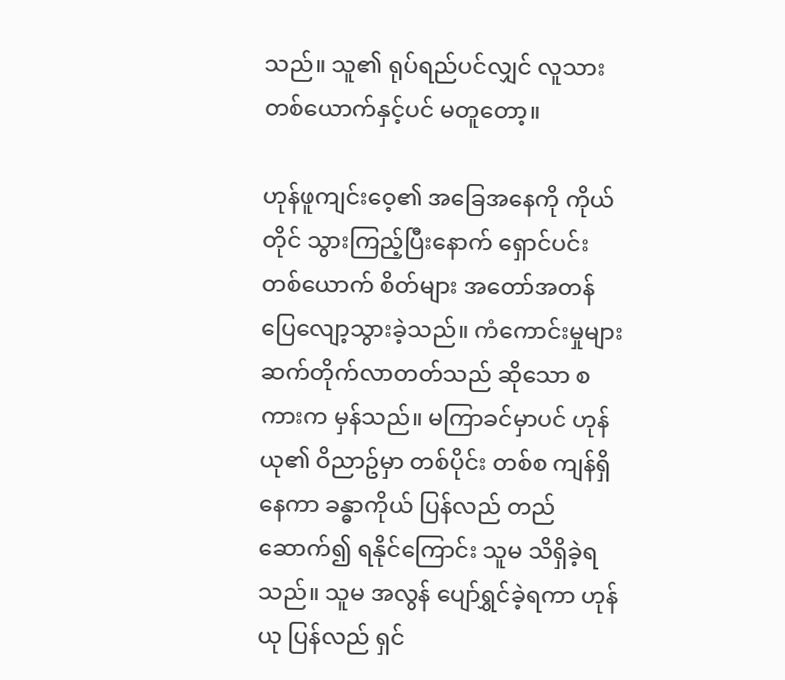သည်။ သူ၏ ရုပ်ရည်ပင်လျှင် လူသား တစ်ယောက်နှင့်ပင် မတူတော့။

ဟုန်ဖူကျင်းဝေ့၏ အခြေအနေကို ကိုယ်တိုင် သွားကြည့်ပြီးနောက် ရှောင်ပင်း တစ်ယောက် စိတ်များ အတော်အတန် ပြေလျော့သွားခဲ့သည်။ ကံကောင်းမှုများ ဆက်တိုက်လာတတ်သည် ဆိုသော စကားက မှန်သည်။ မကြာခင်မှာပင် ဟုန်ယု၏ ဝိညာဥ်မှာ တစ်ပိုင်း တစ်စ ကျန်ရှိနေကာ ခန္ဓာကိုယ် ပြန်လည် တည်ဆောက်၍ ရနိုင်ကြောင်း သူမ သိရှိခဲ့ရသည်။ သူမ အလွန် ပျော်ရွှင်ခဲ့ရကာ ဟုန်ယု ပြန်လည် ရှင်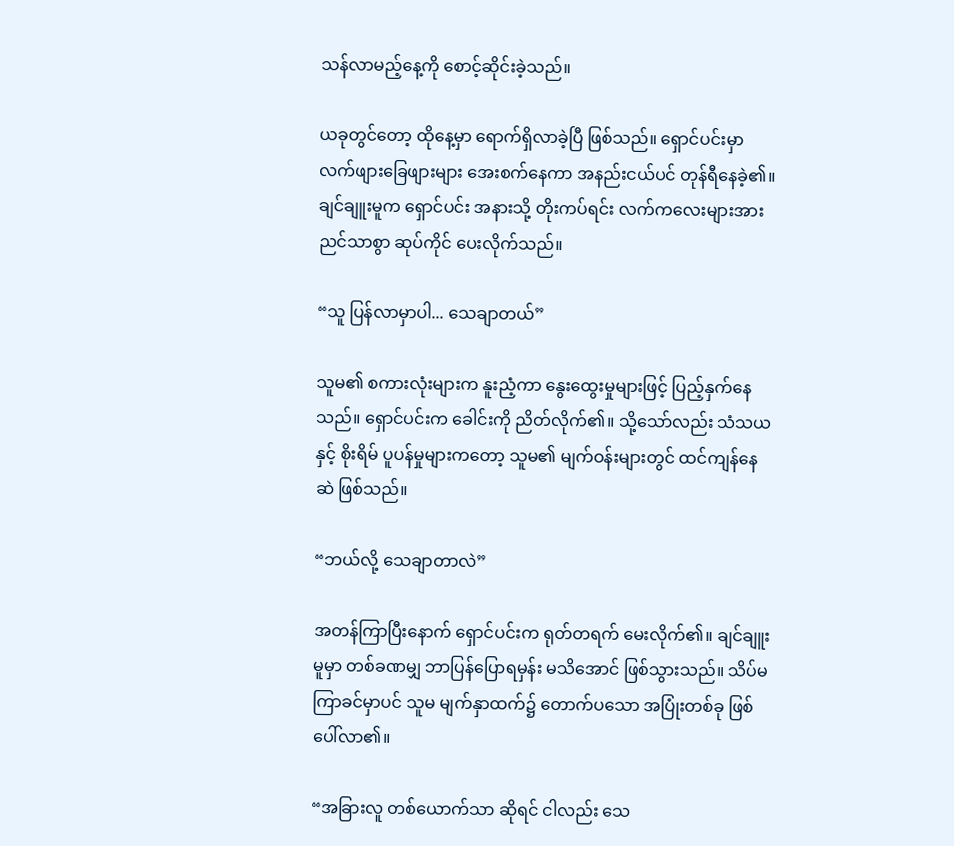သန်လာမည့်နေ့ကို စောင့်ဆိုင်းခဲ့သည်။

ယခုတွင်တော့ ထိုနေ့မှာ ရောက်ရှိလာခဲ့ပြီ ဖြစ်သည်။ ရှောင်ပင်းမှာ လက်ဖျားခြေဖျားများ အေးစက်နေကာ အနည်းငယ်ပင် တုန်ရီနေခဲ့၏။ ချင်ချူးမူက ရှောင်ပင်း အနားသို့ တိုးကပ်ရင်း လက်ကလေးများအား ညင်သာစွာ ဆုပ်ကိုင် ပေးလိုက်သည်။

“သူ ပြန်လာမှာပါ... သေချာတယ်”

သူမ၏ စကားလုံးများက နူးညံ့ကာ နွေးထွေးမှုများဖြင့် ပြည့်နှက်နေသည်။ ရှောင်ပင်းက ခေါင်းကို ညိတ်လိုက်၏။ သို့သော်လည်း သံသယနှင့် စိုးရိမ် ပူပန်မှုများကတော့ သူမ၏ မျက်ဝန်းများတွင် ထင်ကျန်နေဆဲ ဖြစ်သည်။

“ဘယ်လို့ သေချာတာလဲ”

အတန်ကြာပြီးနောက် ရှောင်ပင်းက ရုတ်တရက် မေးလိုက်၏။ ချင်ချူးမူမှာ တစ်ခဏမျှ ဘာပြန်ပြောရမှန်း မသိအောင် ဖြစ်သွားသည်။ သိပ်မကြာခင်မှာပင် သူမ မျက်နှာထက်၌ တောက်ပသော အပြုံးတစ်ခု ဖြစ်ပေါ်လာ၏။

“အခြားလူ တစ်ယောက်သာ ဆိုရင် ငါလည်း သေ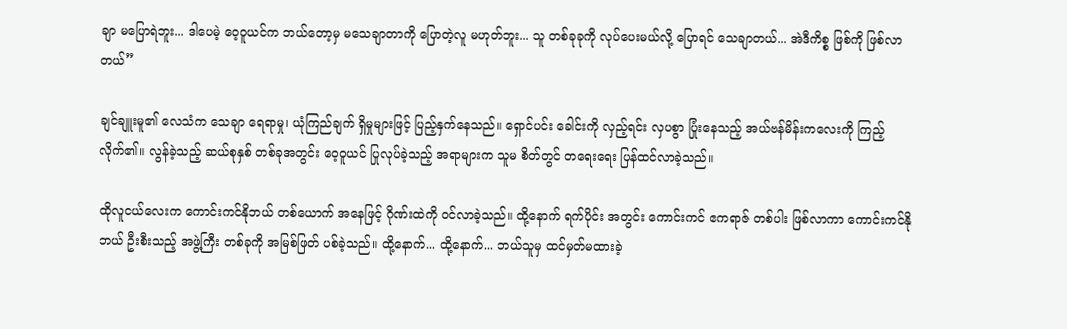ချာ မပြောရဲဘူး... ဒါပေမဲ့ ဝေ့ဝူယင်က ဘယ်တော့မှ မသေချာတာကို ပြောတဲ့လူ မဟုတ်ဘူး... သူ တစ်ခုခုကို လုပ်ပေးမယ်လို့ ပြောရင် သေချာတယ်... အဲဒီကိစ္စ ဖြစ်ကို ဖြစ်လာတယ်”

ချင်ချူးမူ၏ လေသံက သေချာ ရေရာမှု၊ ယုံကြည်ချက် ရှိမှုများဖြင့် ပြည့်နှက်နေသည်။ ရှောင်ပင်း ခေါင်းကို လှည့်ရင်း လှပစွာ ပြုံးနေသည့် အယ်ဗန်မိန်းကလေးကို ကြည့်လိုက်၏။ လွန်ခဲ့သည့် ဆယ်စုနှစ် တစ်ခုအတွင်း ဝေ့ဝူယင် ပြုလုပ်ခဲ့သည့် အရာများက သူမ စိတ်တွင် တရေးရေး ပြန်ထင်လာခဲ့သည်။

ထိုလူငယ်လေးက ကောင်းကင်နိုဘယ် တစ်ယောက် အနေဖြင့် ဂိုဏ်းထဲကို ဝင်လာခဲ့သည်။ ထို့နောက် ရက်ပိုင်း အတွင်း ကောင်းကင် ဧကရာဇ် တစ်ပါး ဖြစ်လာကာ ကောင်းကင်နိုဘယ် ဦးစီးသည့် အဖွဲ့ကြီး တစ်ခုကို အမြစ်ဖြတ် ပစ်ခဲ့သည်။ ထို့နောက်... ထို့နောက်... ဘယ်သူမှ ထင်မှတ်မထားခဲ့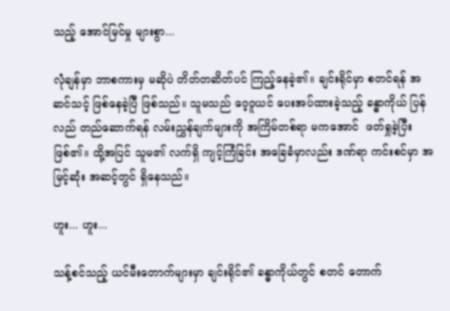သည့် အောင်မြင်မှု များစွာ...

လုံချန်မှာ ဘာစကားမှ မဆိုပဲ တိတ်တဆိတ်ပင် ကြည့်နေခဲ့၏။ ချင်းရိုင်မှာ စတင်ရန် အဆင်သင့် ဖြစ်နေခဲ့ပြီ ဖြစ်သည်။ သူမသည် ဝေ့ဝူယင် ပေးအပ်ထားခဲ့သည့် ခန္ဓာကိုယ် ပြန်လည် တည်ဆောက်ရန် လမ်းညွှန်ချက်များကို အကြိမ်တစ်ရာ မကအောင်  ဖတ်ရှုခဲ့ပြီး ဖြစ်၏။ ထို့အပြင် သူမ၏ လက်ရှိ ကျင့်ကြံခြင်း အခြေခံမှာလည်း ဒဏ်ရာ ကင်းစင်မှာ အမြင့်ဆုံး အဆင့်တွင် ရှိနေသည်။

ဟူး... ဟူး...

သန့်စင်သည့် ယင်မီးတောက်များမှာ ချင်းရိုင်၏ ခန္ဓာကိုယ်တွင် စတင် တောက်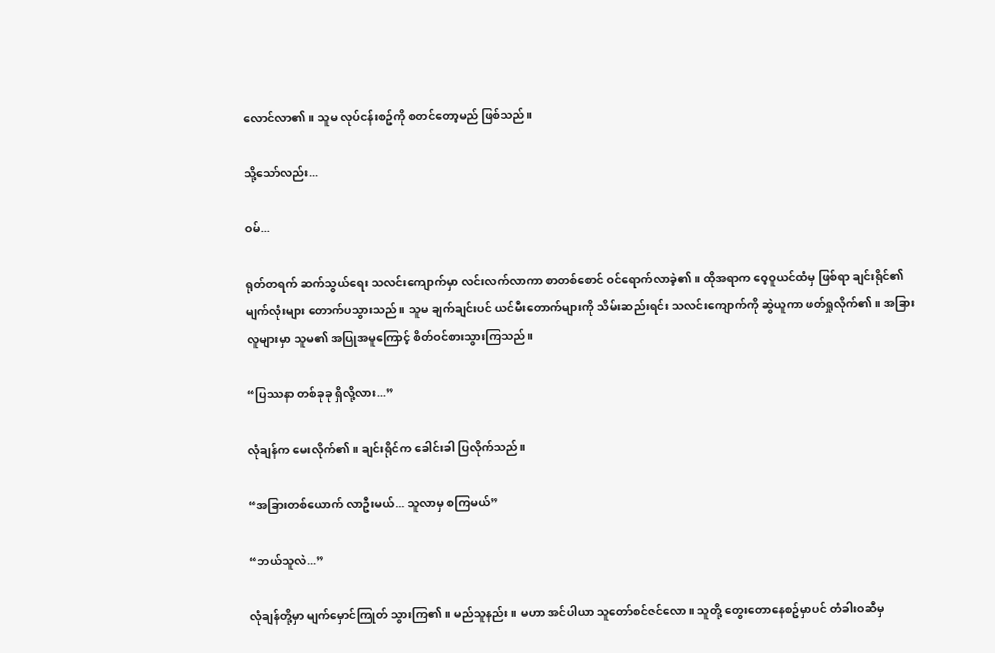လောင်လာ၏။ သူမ လုပ်ငန်းစဥ်ကို စတင်တော့မည် ဖြစ်သည်။

သို့သော်လည်း...

ဝမ်...

ရုတ်တရက် ဆက်သွယ်ရေး သလင်းကျောက်မှာ လင်းလက်လာကာ စာတစ်စောင် ဝင်ရောက်လာခဲ့၏။ ထိုအရာက ဝေ့ဝူယင်ထံမှ ဖြစ်ရာ ချင်းရိုင်၏ မျက်လုံးများ တောက်ပသွားသည်။ သူမ ချက်ချင်းပင် ယင်မီးတောက်များကို သိမ်းဆည်းရင်း သလင်းကျောက်ကို ဆွဲယူကာ ဖတ်ရှုလိုက်၏။ အခြားလူများမှာ သူမ၏ အပြုအမူကြောင့် စိတ်ဝင်စားသွားကြသည်။

“ပြဿနာ တစ်ခုခု ရှိလို့လား...”

လုံချန်က မေးလိုက်၏။ ချင်းရိုင်က ခေါင်းခါ ပြလိုက်သည်။

“အခြားတစ်ယောက် လာဦးမယ်... သူလာမှ စကြမယ်”

“ဘယ်သူလဲ...”

လုံချန်တို့မှာ မျက်မှောင်ကြုတ် သွားကြ၏။ မည်သူနည်း။ မဟာ အင်ပါယာ သူတော်စင်ဇင်လော။ သူတို့ တွေးတောနေစဥ်မှာပင် တံခါးဝဆီမှ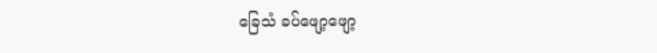ခြေသံ ခပ်ဖျော့ဖျော့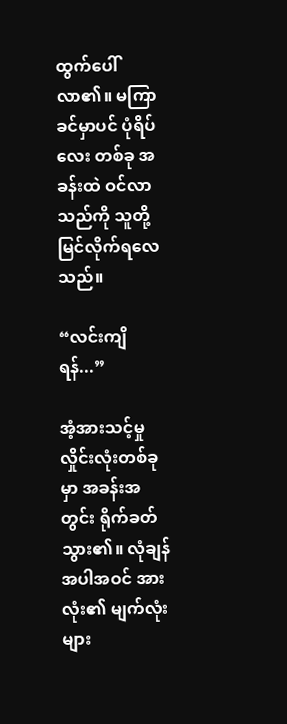ထွက်ပေါ်လာ၏။ မကြာခင်မှာပင် ပုံရိပ်လေး တစ်ခု အခန်းထဲ ဝင်လာသည်ကို သူတို့ မြင်လိုက်ရလေသည်။

“လင်းကျိရန်...”

အံ့အားသင့်မှု လှိုင်းလုံးတစ်ခုမှာ အခန်းအတွင်း ရိုက်ခတ်သွား၏။ လုံချန်အပါအဝင် အားလုံး၏ မျက်လုံးများ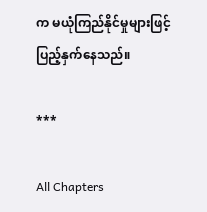က မယုံကြည်နိုင်မှုများဖြင့် ပြည့်နှက်နေသည်။

***

All Chapters